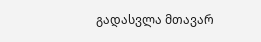გადასვლა მთავარ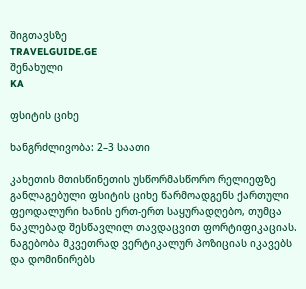შიგთავსზე
TRAVELGUIDE.GE
შენახული
KA

ფსიტის ციხე

ხანგრძლივობა: 2–3 საათი

კახეთის მთისწინეთის უსწორმასწორო რელიეფზე განლაგებული ფსიტის ციხე წარმოადგენს ქართული ფეოდალური ხანის ერთ-ერთ საყურადღებო, თუმცა ნაკლებად შესწავლილ თავდაცვით ფორტიფიკაციას. ნაგებობა მკვეთრად ვერტიკალურ პოზიციას იკავებს და დომინირებს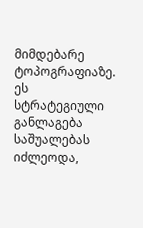მიმდებარე ტოპოგრაფიაზე. ეს სტრატეგიული განლაგება საშუალებას იძლეოდა,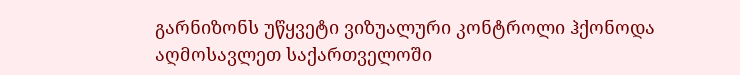გარნიზონს უწყვეტი ვიზუალური კონტროლი ჰქონოდა აღმოსავლეთ საქართველოში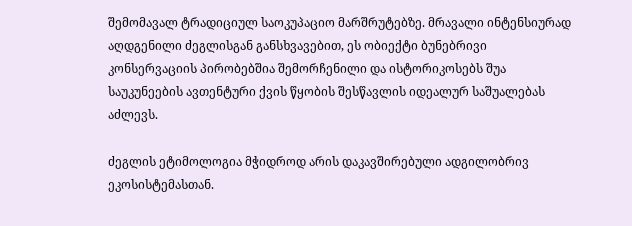შემომავალ ტრადიციულ საოკუპაციო მარშრუტებზე. მრავალი ინტენსიურად აღდგენილი ძეგლისგან განსხვავებით, ეს ობიექტი ბუნებრივი კონსერვაციის პირობებშია შემორჩენილი და ისტორიკოსებს შუა საუკუნეების ავთენტური ქვის წყობის შესწავლის იდეალურ საშუალებას აძლევს.

ძეგლის ეტიმოლოგია მჭიდროდ არის დაკავშირებული ადგილობრივ ეკოსისტემასთან.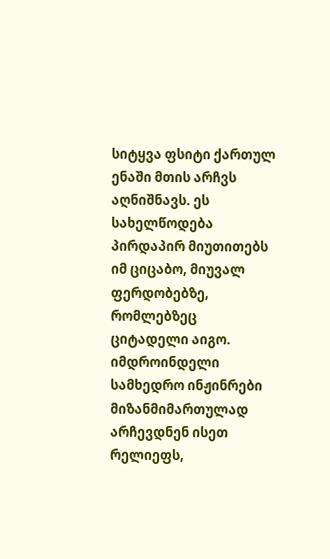სიტყვა ფსიტი ქართულ ენაში მთის არჩვს აღნიშნავს. ეს სახელწოდება პირდაპირ მიუთითებს იმ ციცაბო, მიუვალ ფერდობებზე, რომლებზეც ციტადელი აიგო. იმდროინდელი სამხედრო ინჟინრები მიზანმიმართულად არჩევდნენ ისეთ რელიეფს,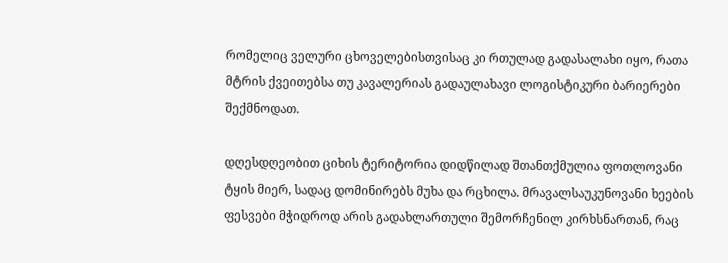რომელიც ველური ცხოველებისთვისაც კი რთულად გადასალახი იყო, რათა მტრის ქვეითებსა თუ კავალერიას გადაულახავი ლოგისტიკური ბარიერები შექმნოდათ.

დღესდღეობით ციხის ტერიტორია დიდწილად შთანთქმულია ფოთლოვანი ტყის მიერ, სადაც დომინირებს მუხა და რცხილა. მრავალსაუკუნოვანი ხეების ფესვები მჭიდროდ არის გადახლართული შემორჩენილ კირხსნართან, რაც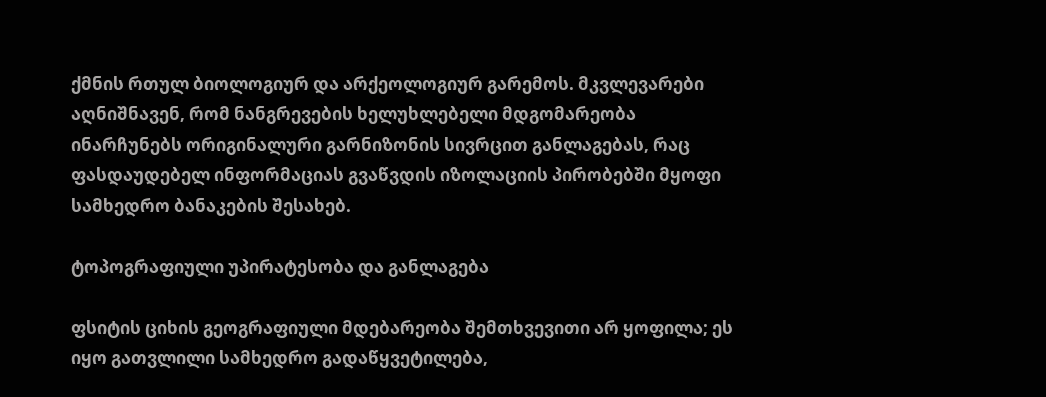ქმნის რთულ ბიოლოგიურ და არქეოლოგიურ გარემოს. მკვლევარები აღნიშნავენ, რომ ნანგრევების ხელუხლებელი მდგომარეობა ინარჩუნებს ორიგინალური გარნიზონის სივრცით განლაგებას, რაც ფასდაუდებელ ინფორმაციას გვაწვდის იზოლაციის პირობებში მყოფი სამხედრო ბანაკების შესახებ.

ტოპოგრაფიული უპირატესობა და განლაგება

ფსიტის ციხის გეოგრაფიული მდებარეობა შემთხვევითი არ ყოფილა; ეს იყო გათვლილი სამხედრო გადაწყვეტილება,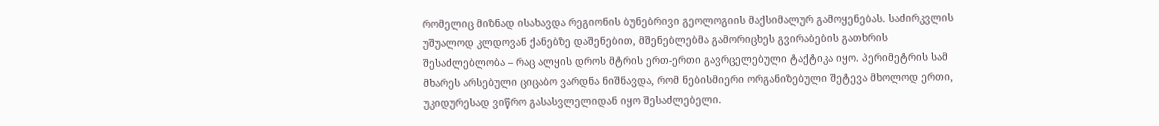რომელიც მიზნად ისახავდა რეგიონის ბუნებრივი გეოლოგიის მაქსიმალურ გამოყენებას. საძირკვლის უშუალოდ კლდოვან ქანებზე დაშენებით, მშენებლებმა გამორიცხეს გვირაბების გათხრის შესაძლებლობა – რაც ალყის დროს მტრის ერთ-ერთი გავრცელებული ტაქტიკა იყო. პერიმეტრის სამ მხარეს არსებული ციცაბო ვარდნა ნიშნავდა, რომ ნებისმიერი ორგანიზებული შეტევა მხოლოდ ერთი, უკიდურესად ვიწრო გასასვლელიდან იყო შესაძლებელი.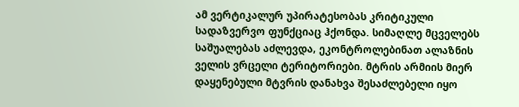ამ ვერტიკალურ უპირატესობას კრიტიკული სადაზვერვო ფუნქციაც ჰქონდა. სიმაღლე მცველებს საშუალებას აძლევდა, ეკონტროლებინათ ალაზნის ველის ვრცელი ტერიტორიები. მტრის არმიის მიერ დაყენებული მტვრის დანახვა შესაძლებელი იყო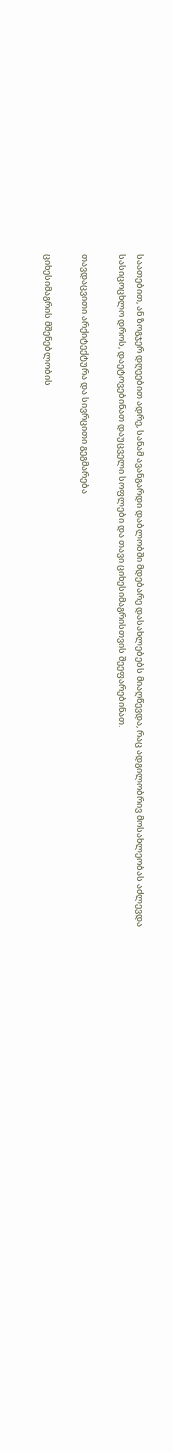საათებით, ან ზოგჯერ დღეებით ადრე, სანამ ავანგარდი დაბლობში მდებარე დასახლებებს მიაღწევდა, რაც ადგილობრივ მოსახლეობას აძლევდა სასიცოცხლო დროს, დაეტოვებინათ დაუცველი სოფლები და თავი ციხესიმაგრისთვის შეეფარებინათ.

თავდაცვითი არქიტექტურა და სივრცითი გეგმარება

ციხესიმაგრის მშენებლობის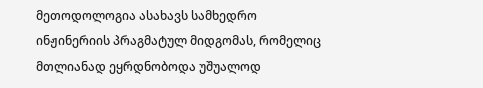მეთოდოლოგია ასახავს სამხედრო ინჟინერიის პრაგმატულ მიდგომას, რომელიც მთლიანად ეყრდნობოდა უშუალოდ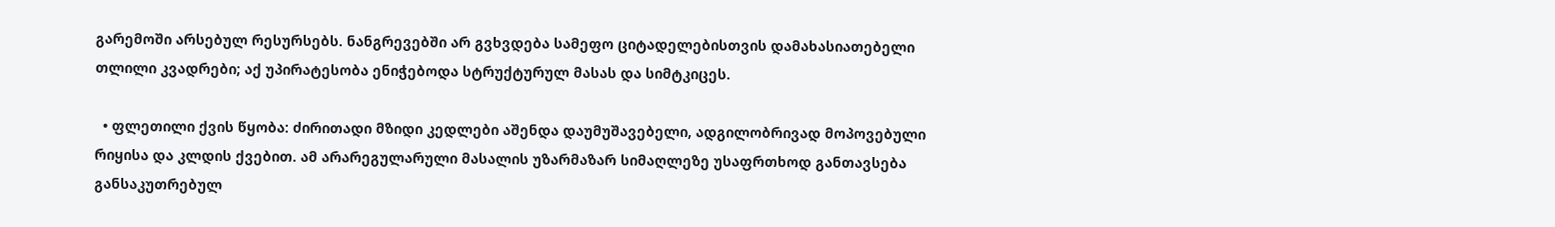გარემოში არსებულ რესურსებს. ნანგრევებში არ გვხვდება სამეფო ციტადელებისთვის დამახასიათებელი თლილი კვადრები; აქ უპირატესობა ენიჭებოდა სტრუქტურულ მასას და სიმტკიცეს.

  • ფლეთილი ქვის წყობა: ძირითადი მზიდი კედლები აშენდა დაუმუშავებელი, ადგილობრივად მოპოვებული რიყისა და კლდის ქვებით. ამ არარეგულარული მასალის უზარმაზარ სიმაღლეზე უსაფრთხოდ განთავსება განსაკუთრებულ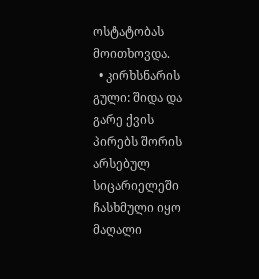ოსტატობას მოითხოვდა.
  • კირხსნარის გული: შიდა და გარე ქვის პირებს შორის არსებულ სიცარიელეში ჩასხმული იყო მაღალი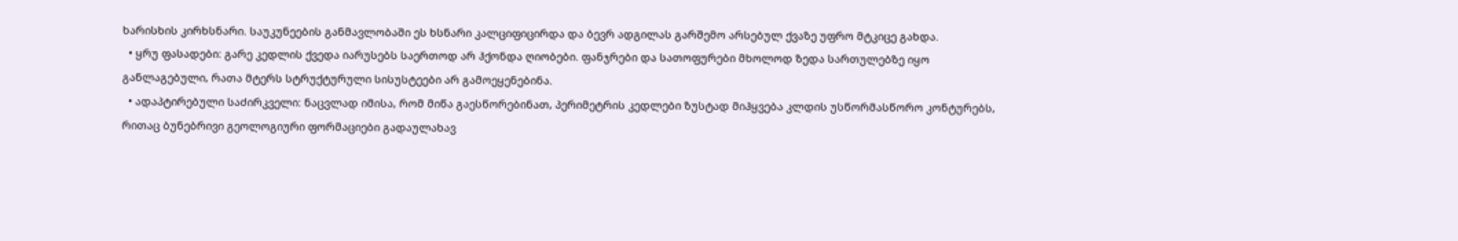ხარისხის კირხსნარი. საუკუნეების განმავლობაში ეს ხსნარი კალციფიცირდა და ბევრ ადგილას გარშემო არსებულ ქვაზე უფრო მტკიცე გახდა.
  • ყრუ ფასადები: გარე კედლის ქვედა იარუსებს საერთოდ არ ჰქონდა ღიობები. ფანჯრები და სათოფურები მხოლოდ ზედა სართულებზე იყო განლაგებული, რათა მტერს სტრუქტურული სისუსტეები არ გამოეყენებინა.
  • ადაპტირებული საძირკველი: ნაცვლად იმისა, რომ მიწა გაესწორებინათ, პერიმეტრის კედლები ზუსტად მიჰყვება კლდის უსწორმასწორო კონტურებს, რითაც ბუნებრივი გეოლოგიური ფორმაციები გადაულახავ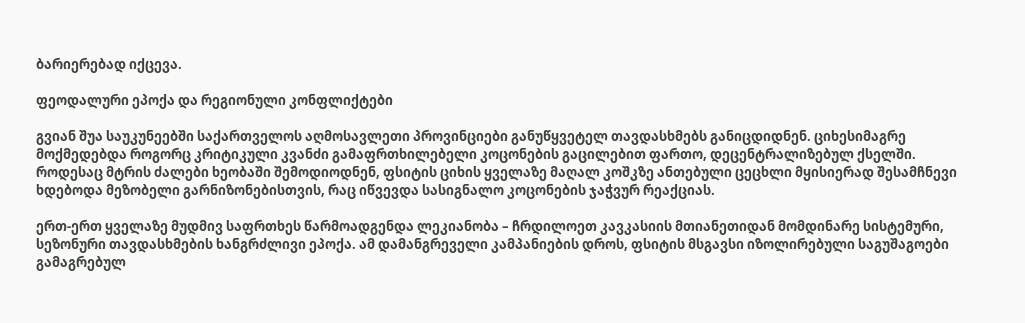ბარიერებად იქცევა.

ფეოდალური ეპოქა და რეგიონული კონფლიქტები

გვიან შუა საუკუნეებში საქართველოს აღმოსავლეთი პროვინციები განუწყვეტელ თავდასხმებს განიცდიდნენ. ციხესიმაგრე მოქმედებდა როგორც კრიტიკული კვანძი გამაფრთხილებელი კოცონების გაცილებით ფართო, დეცენტრალიზებულ ქსელში. როდესაც მტრის ძალები ხეობაში შემოდიოდნენ, ფსიტის ციხის ყველაზე მაღალ კოშკზე ანთებული ცეცხლი მყისიერად შესამჩნევი ხდებოდა მეზობელი გარნიზონებისთვის, რაც იწვევდა სასიგნალო კოცონების ჯაჭვურ რეაქციას.

ერთ-ერთ ყველაზე მუდმივ საფრთხეს წარმოადგენდა ლეკიანობა – ჩრდილოეთ კავკასიის მთიანეთიდან მომდინარე სისტემური, სეზონური თავდასხმების ხანგრძლივი ეპოქა. ამ დამანგრეველი კამპანიების დროს, ფსიტის მსგავსი იზოლირებული საგუშაგოები გამაგრებულ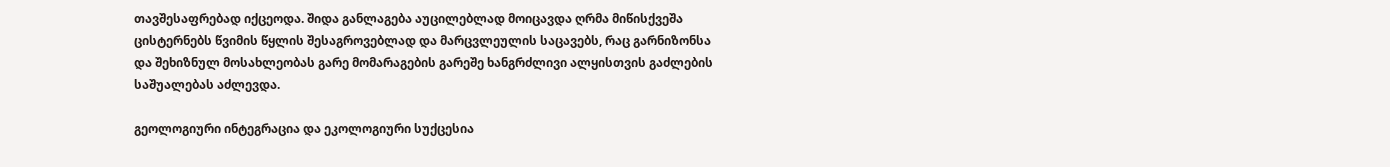თავშესაფრებად იქცეოდა. შიდა განლაგება აუცილებლად მოიცავდა ღრმა მიწისქვეშა ცისტერნებს წვიმის წყლის შესაგროვებლად და მარცვლეულის საცავებს, რაც გარნიზონსა და შეხიზნულ მოსახლეობას გარე მომარაგების გარეშე ხანგრძლივი ალყისთვის გაძლების საშუალებას აძლევდა.

გეოლოგიური ინტეგრაცია და ეკოლოგიური სუქცესია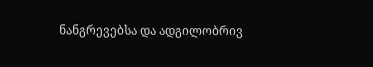ნანგრევებსა და ადგილობრივ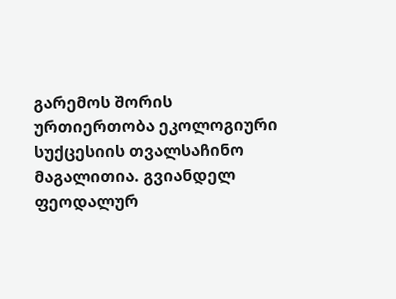გარემოს შორის ურთიერთობა ეკოლოგიური სუქცესიის თვალსაჩინო მაგალითია. გვიანდელ ფეოდალურ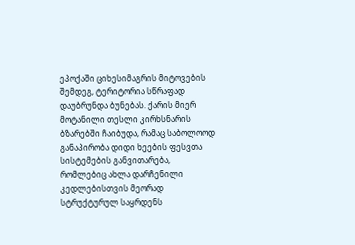ეპოქაში ციხესიმაგრის მიტოვების შემდეგ, ტერიტორია სწრაფად დაუბრუნდა ბუნებას. ქარის მიერ მოტანილი თესლი კირხსნარის ბზარებში ჩაიბუდა, რამაც საბოლოოდ განაპირობა დიდი ხეების ფესვთა სისტემების განვითარება, რომლებიც ახლა დარჩენილი კედლებისთვის მეორად სტრუქტურულ საყრდენს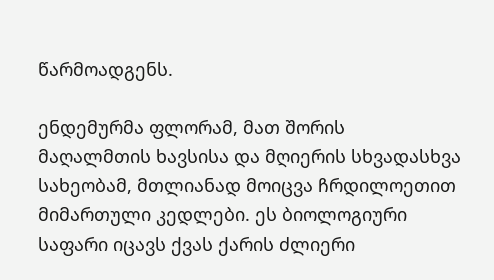წარმოადგენს.

ენდემურმა ფლორამ, მათ შორის მაღალმთის ხავსისა და მღიერის სხვადასხვა სახეობამ, მთლიანად მოიცვა ჩრდილოეთით მიმართული კედლები. ეს ბიოლოგიური საფარი იცავს ქვას ქარის ძლიერი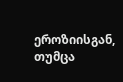ეროზიისგან, თუმცა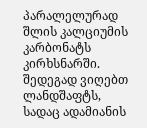პარალელურად შლის კალციუმის კარბონატს კირხსნარში. შედეგად ვიღებთ ლანდშაფტს, სადაც ადამიანის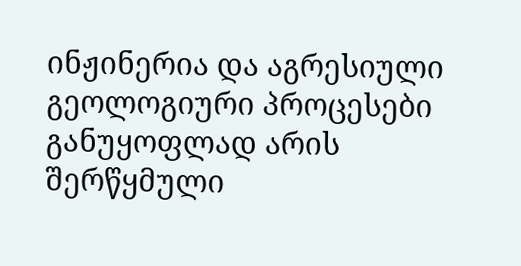ინჟინერია და აგრესიული გეოლოგიური პროცესები განუყოფლად არის შერწყმული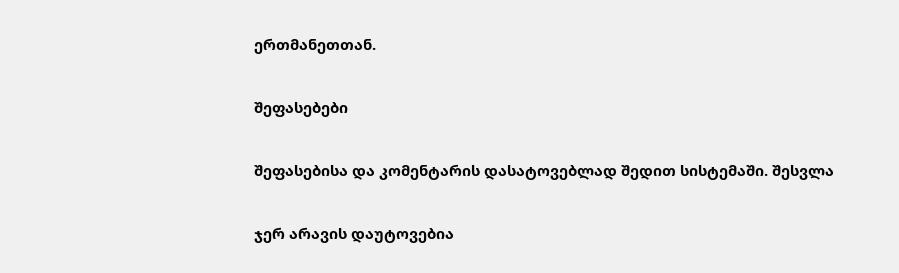ერთმანეთთან.

შეფასებები

შეფასებისა და კომენტარის დასატოვებლად შედით სისტემაში. შესვლა

ჯერ არავის დაუტოვებია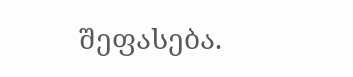შეფასება.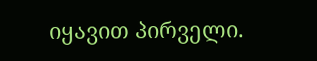იყავით პირველი.